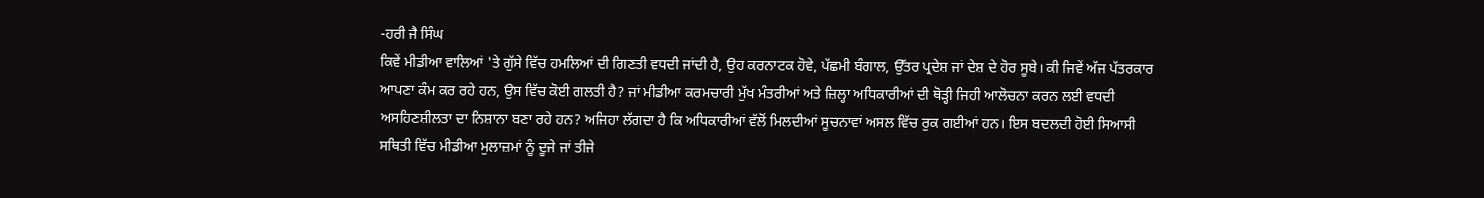-ਹਰੀ ਜੈ ਸਿੰਘ
ਕਿਵੇਂ ਮੀਡੀਆ ਵਾਲਿਆਂ 'ਤੇ ਗੁੱਸੇ ਵਿੱਚ ਹਮਲਿਆਂ ਦੀ ਗਿਣਤੀ ਵਧਦੀ ਜਾਂਦੀ ਹੈ, ਉਹ ਕਰਨਾਟਕ ਹੋਵੇ, ਪੱਛਮੀ ਬੰਗਾਲ, ਉੱਤਰ ਪ੍ਰਦੇਸ਼ ਜਾਂ ਦੇਸ਼ ਦੇ ਹੋਰ ਸੂਬੇ। ਕੀ ਜਿਵੇਂ ਅੱਜ ਪੱਤਰਕਾਰ ਆਪਣਾ ਕੰਮ ਕਰ ਰਹੇ ਹਨ, ਉਸ ਵਿੱਚ ਕੋਈ ਗਲਤੀ ਹੈ? ਜਾਂ ਮੀਡੀਆ ਕਰਮਚਾਰੀ ਮੁੱਖ ਮੰਤਰੀਆਂ ਅਤੇ ਜ਼ਿਲ੍ਹਾ ਅਧਿਕਾਰੀਆਂ ਦੀ ਥੋੜ੍ਹੀ ਜਿਹੀ ਆਲੋਚਨਾ ਕਰਨ ਲਈ ਵਧਦੀ ਅਸਹਿਣਸ਼ੀਲਤਾ ਦਾ ਨਿਸ਼ਾਨਾ ਬਣਾ ਰਹੇ ਹਨ? ਅਜਿਹਾ ਲੱਗਦਾ ਹੈ ਕਿ ਅਧਿਕਾਰੀਆਂ ਵੱਲੋਂ ਮਿਲਦੀਆਂ ਸੂਚਨਾਵਾਂ ਅਸਲ ਵਿੱਚ ਰੁਕ ਗਈਆਂ ਹਨ। ਇਸ ਬਦਲਦੀ ਹੋਈ ਸਿਆਸੀ ਸਥਿਤੀ ਵਿੱਚ ਮੀਡੀਆ ਮੁਲਾਜ਼ਮਾਂ ਨੂੰ ਦੂਜੇ ਜਾਂ ਤੀਜੇ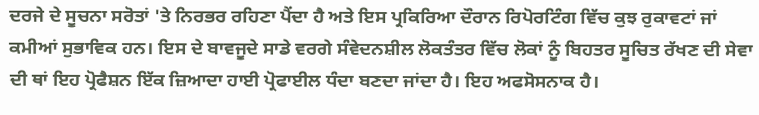ਦਰਜੇ ਦੇ ਸੂਚਨਾ ਸਰੋਤਾਂ 'ਤੇ ਨਿਰਭਰ ਰਹਿਣਾ ਪੈਂਦਾ ਹੈ ਅਤੇ ਇਸ ਪ੍ਰਕਿਰਿਆ ਦੌਰਾਨ ਰਿਪੋਰਟਿੰਗ ਵਿੱਚ ਕੁਝ ਰੁਕਾਵਟਾਂ ਜਾਂ ਕਮੀਆਂ ਸੁਭਾਵਿਕ ਹਨ। ਇਸ ਦੇ ਬਾਵਜੂਦੇ ਸਾਡੇ ਵਰਗੇ ਸੰਵੇਦਨਸ਼ੀਲ ਲੋਕਤੰਤਰ ਵਿੱਚ ਲੋਕਾਂ ਨੂੰ ਬਿਹਤਰ ਸੂਚਿਤ ਰੱਖਣ ਦੀ ਸੇਵਾ ਦੀ ਥਾਂ ਇਹ ਪ੍ਰੋਫੈਸ਼ਨ ਇੱਕ ਜ਼ਿਆਦਾ ਹਾਈ ਪ੍ਰੋਫਾਈਲ ਧੰਦਾ ਬਣਦਾ ਜਾਂਦਾ ਹੈ। ਇਹ ਅਫਸੋਸਨਾਕ ਹੈ।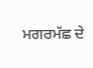ਮਗਰਮੱਛ ਦੇ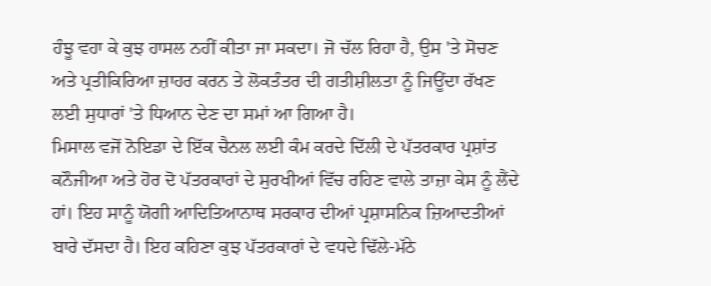ਹੰਝੂ ਵਹਾ ਕੇ ਕੁਝ ਹਾਸਲ ਨਹੀਂ ਕੀਤਾ ਜਾ ਸਕਦਾ। ਜੋ ਚੱਲ ਰਿਹਾ ਹੈ, ਉਸ 'ਤੇ ਸੋਚਣ ਅਤੇ ਪ੍ਰਤੀਕਿਰਿਆ ਜ਼ਾਹਰ ਕਰਨ ਤੇ ਲੋਕਤੰਤਰ ਦੀ ਗਤੀਸ਼ੀਲਤਾ ਨੂੰ ਜਿਊਂਦਾ ਰੱਖਣ ਲਈ ਸੁਧਾਰਾਂ 'ਤੇ ਧਿਆਨ ਦੇਣ ਦਾ ਸਮਾਂ ਆ ਗਿਆ ਹੈ।
ਮਿਸਾਲ ਵਜੋਂ ਨੋਇਡਾ ਦੇ ਇੱਕ ਚੈਨਲ ਲਈ ਕੰਮ ਕਰਦੇ ਦਿੱਲੀ ਦੇ ਪੱਤਰਕਾਰ ਪ੍ਰਸ਼ਾਂਤ ਕਨੌਜੀਆ ਅਤੇ ਹੋਰ ਦੋ ਪੱਤਰਕਾਰਾਂ ਦੇ ਸੁਰਖੀਆਂ ਵਿੱਚ ਰਹਿਣ ਵਾਲੇ ਤਾਜ਼ਾ ਕੇਸ ਨੂੰ ਲੈਂਦੇ ਹਾਂ। ਇਹ ਸਾਨੂੰ ਯੋਗੀ ਆਦਿਤਿਆਨਾਥ ਸਰਕਾਰ ਦੀਆਂ ਪ੍ਰਸ਼ਾਸਨਿਕ ਜ਼ਿਆਦਤੀਆਂ ਬਾਰੇ ਦੱਸਦਾ ਹੈ। ਇਹ ਕਹਿਣਾ ਕੁਝ ਪੱਤਰਕਾਰਾਂ ਦੇ ਵਧਦੇ ਢਿੱਲੇ-ਮੱਠੇ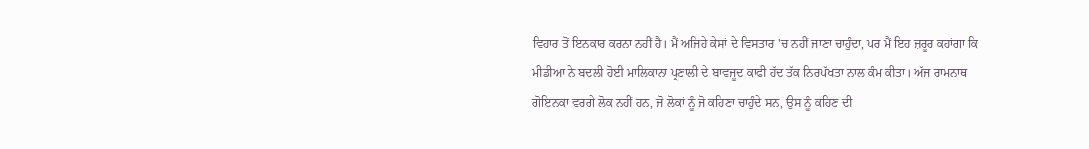ਵਿਹਾਰ ਤੋਂ ਇਨਕਾਰ ਕਰਨਾ ਨਹੀਂ ਹੈ। ਮੈਂ ਅਜਿਹੇ ਕੇਸਾਂ ਦੇ ਵਿਸਤਾਰ 'ਚ ਨਹੀਂ ਜਾਣਾ ਚਾਹੁੰਦਾ, ਪਰ ਮੈਂ ਇਹ ਜ਼ਰੂਰ ਕਹਾਂਗਾ ਕਿ ਮੀਡੀਆ ਨੇ ਬਦਲੀ ਹੋਈ ਮਾਲਿਕਾਨਾ ਪ੍ਰਣਾਲੀ ਦੇ ਬਾਵਜੂਦ ਕਾਫੀ ਹੱਦ ਤੱਕ ਨਿਰਪੱਖਤਾ ਨਾਲ ਕੰਮ ਕੀਤਾ। ਅੱਜ ਰਾਮਨਾਥ ਗੋਇਨਕਾ ਵਰਗੇ ਲੋਕ ਨਹੀਂ ਹਨ, ਜੋ ਲੋਕਾਂ ਨੂੰ ਜੋ ਕਹਿਣਾ ਚਾਹੁੰਦੇ ਸਨ, ਉਸ ਨੂੰ ਕਹਿਣ ਦੀ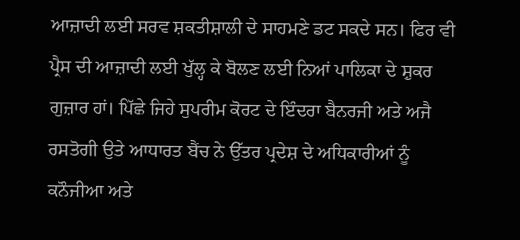ਆਜ਼ਾਦੀ ਲਈ ਸਰਵ ਸ਼ਕਤੀਸ਼ਾਲੀ ਦੇ ਸਾਹਮਣੇ ਡਟ ਸਕਦੇ ਸਨ। ਫਿਰ ਵੀ ਪ੍ਰੈਸ ਦੀ ਆਜ਼ਾਦੀ ਲਈ ਖੁੱਲ੍ਹ ਕੇ ਬੋਲਣ ਲਈ ਨਿਆਂ ਪਾਲਿਕਾ ਦੇ ਸ਼ੁਕਰ ਗੁਜ਼ਾਰ ਹਾਂ। ਪਿੱਛੇ ਜਿਹੇ ਸੁਪਰੀਮ ਕੋਰਟ ਦੇ ਇੰਦਰਾ ਬੈਨਰਜੀ ਅਤੇ ਅਜੈ ਰਸਤੋਗੀ ਉਤੇ ਆਧਾਰਤ ਬੈਂਚ ਨੇ ਉੱਤਰ ਪ੍ਰਦੇਸ਼ ਦੇ ਅਧਿਕਾਰੀਆਂ ਨੂੰ ਕਨੌਜੀਆ ਅਤੇ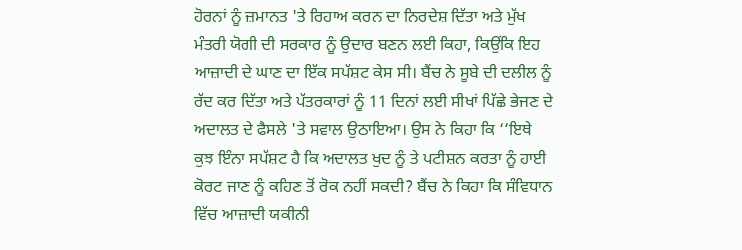ਹੋਰਨਾਂ ਨੂੰ ਜ਼ਮਾਨਤ 'ਤੇ ਰਿਹਾਅ ਕਰਨ ਦਾ ਨਿਰਦੇਸ਼ ਦਿੱਤਾ ਅਤੇ ਮੁੱਖ ਮੰਤਰੀ ਯੋਗੀ ਦੀ ਸਰਕਾਰ ਨੂੰ ਉਦਾਰ ਬਣਨ ਲਈ ਕਿਹਾ, ਕਿਉਂਕਿ ਇਹ ਆਜ਼ਾਦੀ ਦੇ ਘਾਣ ਦਾ ਇੱਕ ਸਪੱਸ਼ਟ ਕੇਸ ਸੀ। ਬੈਂਚ ਨੇ ਸੂਬੇ ਦੀ ਦਲੀਲ ਨੂੰ ਰੱਦ ਕਰ ਦਿੱਤਾ ਅਤੇ ਪੱਤਰਕਾਰਾਂ ਨੂੰ 11 ਦਿਨਾਂ ਲਈ ਸੀਖਾਂ ਪਿੱਛੇ ਭੇਜਣ ਦੇ ਅਦਾਲਤ ਦੇ ਫੈਸਲੇ 'ਤੇ ਸਵਾਲ ਉਠਾਇਆ। ਉਸ ਨੇ ਕਿਹਾ ਕਿ ‘‘ਇਥੇ ਕੁਝ ਇੰਨਾ ਸਪੱਸ਼ਟ ਹੈ ਕਿ ਅਦਾਲਤ ਖੁਦ ਨੂੰ ਤੇ ਪਟੀਸ਼ਨ ਕਰਤਾ ਨੂੰ ਹਾਈ ਕੋਰਟ ਜਾਣ ਨੂੰ ਕਹਿਣ ਤੋਂ ਰੋਕ ਨਹੀਂ ਸਕਦੀ? ਬੈਂਚ ਨੇ ਕਿਹਾ ਕਿ ਸੰਵਿਧਾਨ ਵਿੱਚ ਆਜ਼ਾਦੀ ਯਕੀਨੀ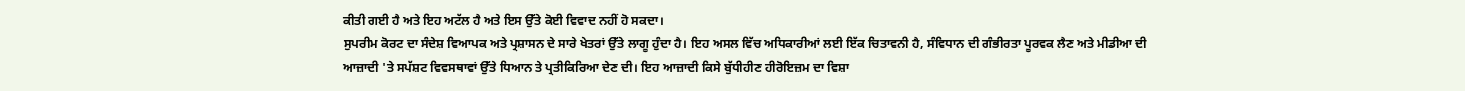ਕੀਤੀ ਗਈ ਹੈ ਅਤੇ ਇਹ ਅਟੱਲ ਹੈ ਅਤੇ ਇਸ ਉੱਤੇ ਕੋਈ ਵਿਵਾਦ ਨਹੀਂ ਹੋ ਸਕਦਾ।
ਸੁਪਰੀਮ ਕੋਰਟ ਦਾ ਸੰਦੇਸ਼ ਵਿਆਪਕ ਅਤੇ ਪ੍ਰਸ਼ਾਸਨ ਦੇ ਸਾਰੇ ਖੇਤਰਾਂ ਉੱਤੇ ਲਾਗੂ ਹੁੰਦਾ ਹੈ। ਇਹ ਅਸਲ ਵਿੱਚ ਅਧਿਕਾਰੀਆਂ ਲਈ ਇੱਕ ਚਿਤਾਵਨੀ ਹੈ, ਸੰਵਿਧਾਨ ਦੀ ਗੰਭੀਰਤਾ ਪੂਰਵਕ ਲੈਣ ਅਤੇ ਮੀਡੀਆ ਦੀ ਆਜ਼ਾਦੀ 'ਤੇ ਸਪੱਸ਼ਟ ਵਿਵਸਥਾਵਾਂ ਉੱਤੇ ਧਿਆਨ ਤੇ ਪ੍ਰਤੀਕਿਰਿਆ ਦੇਣ ਦੀ। ਇਹ ਆਜ਼ਾਦੀ ਕਿਸੇ ਬੁੱਧੀਹੀਣ ਹੀਰੋਇਜ਼ਮ ਦਾ ਵਿਸ਼ਾ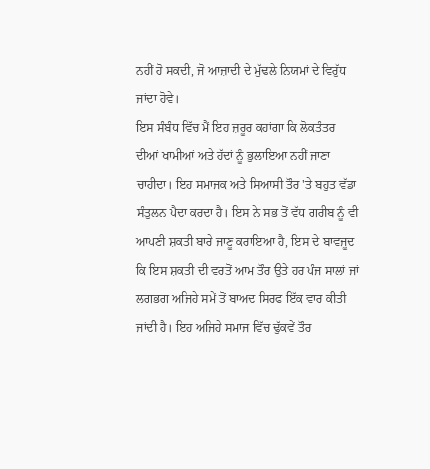ਨਹੀਂ ਹੋ ਸਕਦੀ, ਜੋ ਆਜ਼ਾਦੀ ਦੇ ਮੁੱਢਲੇ ਨਿਯਮਾਂ ਦੇ ਵਿਰੁੱਧ ਜਾਂਦਾ ਹੋਵੇ।
ਇਸ ਸੰਬੰਧ ਵਿੱਚ ਮੈਂ ਇਹ ਜ਼ਰੂਰ ਕਹਾਂਗਾ ਕਿ ਲੋਕਤੰਤਰ ਦੀਆਂ ਖਾਮੀਆਂ ਅਤੇ ਹੱਦਾਂ ਨੂੰ ਭੁਲਾਇਆ ਨਹੀਂ ਜਾਣਾ ਚਾਹੀਦਾ। ਇਹ ਸਮਾਜਕ ਅਤੇ ਸਿਆਸੀ ਤੌਰ 'ਤੇ ਬਹੁਤ ਵੱਡਾ ਸੰਤੁਲਨ ਪੈਦਾ ਕਰਦਾ ਹੈ। ਇਸ ਨੇ ਸਭ ਤੋਂ ਵੱਧ ਗਰੀਬ ਨੂੰ ਵੀ ਆਪਣੀ ਸ਼ਕਤੀ ਬਾਰੇ ਜਾਣੂ ਕਰਾਇਆ ਹੈ, ਇਸ ਦੇ ਬਾਵਜੂਦ ਕਿ ਇਸ ਸ਼ਕਤੀ ਦੀ ਵਰਤੋਂ ਆਮ ਤੌਰ ਉਤੇ ਹਰ ਪੰਜ ਸਾਲਾਂ ਜਾਂ ਲਗਭਗ ਅਜਿਹੇ ਸਮੇਂ ਤੋਂ ਬਾਅਦ ਸਿਰਫ ਇੱਕ ਵਾਰ ਕੀਤੀ ਜਾਂਦੀ ਹੈ। ਇਹ ਅਜਿਹੇ ਸਮਾਜ ਵਿੱਚ ਢੁੱਕਵੇਂ ਤੌਰ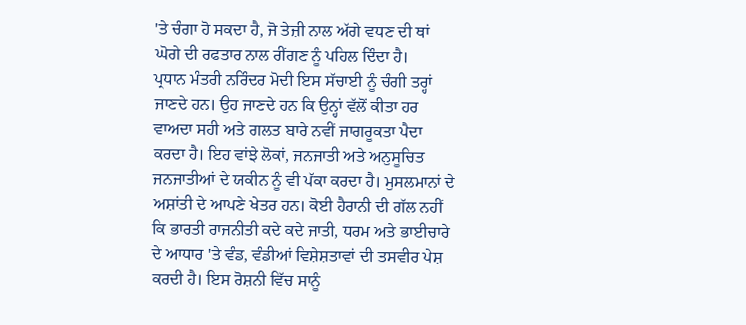'ਤੇ ਚੰਗਾ ਹੋ ਸਕਦਾ ਹੈ, ਜੋ ਤੇਜ਼ੀ ਨਾਲ ਅੱਗੇ ਵਧਣ ਦੀ ਥਾਂ ਘੋਗੇ ਦੀ ਰਫਤਾਰ ਨਾਲ ਰੀਂਗਣ ਨੂੰ ਪਹਿਲ ਦਿੰਦਾ ਹੈ।
ਪ੍ਰਧਾਨ ਮੰਤਰੀ ਨਰਿੰਦਰ ਮੋਦੀ ਇਸ ਸੱਚਾਈ ਨੂੰ ਚੰਗੀ ਤਰ੍ਹਾਂ ਜਾਣਦੇ ਹਨ। ਉਹ ਜਾਣਦੇ ਹਨ ਕਿ ਉਨ੍ਹਾਂ ਵੱਲੋਂ ਕੀਤਾ ਹਰ ਵਾਅਦਾ ਸਹੀ ਅਤੇ ਗਲਤ ਬਾਰੇ ਨਵੀਂ ਜਾਗਰੂਕਤਾ ਪੈਦਾ ਕਰਦਾ ਹੈ। ਇਹ ਵਾਂਝੇ ਲੋਕਾਂ, ਜਨਜਾਤੀ ਅਤੇ ਅਨੁਸੂਚਿਤ ਜਨਜਾਤੀਆਂ ਦੇ ਯਕੀਨ ਨੂੰ ਵੀ ਪੱਕਾ ਕਰਦਾ ਹੈ। ਮੁਸਲਮਾਨਾਂ ਦੇ ਅਸ਼ਾਂਤੀ ਦੇ ਆਪਣੇ ਖੇਤਰ ਹਨ। ਕੋਈ ਹੈਰਾਨੀ ਦੀ ਗੱਲ ਨਹੀਂ ਕਿ ਭਾਰਤੀ ਰਾਜਨੀਤੀ ਕਦੇ ਕਦੇ ਜਾਤੀ, ਧਰਮ ਅਤੇ ਭਾਈਚਾਰੇ ਦੇ ਆਧਾਰ 'ਤੇ ਵੰਡ, ਵੰਡੀਆਂ ਵਿਸ਼ੇਸ਼ਤਾਵਾਂ ਦੀ ਤਸਵੀਰ ਪੇਸ਼ ਕਰਦੀ ਹੈ। ਇਸ ਰੋਸ਼ਨੀ ਵਿੱਚ ਸਾਨੂੰ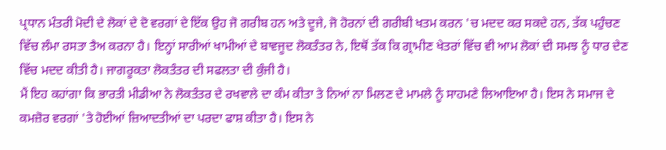ਪ੍ਰਧਾਨ ਮੰਤਰੀ ਮੋਦੀ ਦੇ ਲੋਕਾਂ ਦੇ ਦੋ ਵਰਗਾਂ ਦੇ ਇੱਕ ਉਹ ਜੋ ਗਰੀਬ ਹਨ ਅਤੇ ਦੂਜੇ, ਜੋ ਹੋਰਨਾਂ ਦੀ ਗਰੀਬੀ ਖਤਮ ਕਰਨ 'ਚ ਮਦਦ ਕਰ ਸਕਦੇ ਹਨ, ਤੱਕ ਪਹੁੰਚਣ ਵਿੱਚ ਲੰਮਾ ਰਸਤਾ ਤੈਅ ਕਰਨਾ ਹੈ। ਇਨ੍ਹਾਂ ਸਾਰੀਆਂ ਖਾਮੀਆਂ ਦੇ ਬਾਵਜੂਦ ਲੋਕਤੰਤਰ ਨੇ, ਇਥੋਂ ਤੱਕ ਕਿ ਗ੍ਰਾਮੀਣ ਖੇਤਰਾਂ ਵਿੱਚ ਵੀ ਆਮ ਲੋਕਾਂ ਦੀ ਸਮਝ ਨੂੰ ਧਾਰ ਦੇਣ ਵਿੱਚ ਮਦਦ ਕੀਤੀ ਹੈ। ਜਾਗਰੂਕਤਾ ਲੋਕਤੰਤਰ ਦੀ ਸਫਲਤਾ ਦੀ ਕੁੰਜੀ ਹੈ।
ਮੈਂ ਇਹ ਕਹਾਂਗਾ ਕਿ ਭਾਰਤੀ ਮੀਡੀਆ ਨੇ ਲੋਕਤੰਤਰ ਦੇ ਰਖਵਾਲੇ ਦਾ ਕੰਮ ਕੀਤਾ ਤੇ ਨਿਆਂ ਨਾ ਮਿਲਣ ਦੇ ਮਾਮਲੇ ਨੂੰ ਸਾਹਮਣੇ ਲਿਆਇਆ ਹੈ। ਇਸ ਨੇ ਸਮਾਜ ਦੇ ਕਮਜ਼ੋਰ ਵਰਗਾਂ 'ਤੇ ਹੋਈਆਂ ਜ਼ਿਆਦਤੀਆਂ ਦਾ ਪਰਦਾ ਫਾਸ਼ ਕੀਤਾ ਹੈ। ਇਸ ਨੇ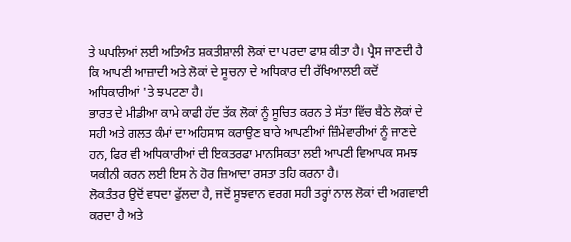ਤੇ ਘਪਲਿਆਂ ਲਈ ਅਤਿਅੰਤ ਸ਼ਕਤੀਸ਼ਾਲੀ ਲੋਕਾਂ ਦਾ ਪਰਦਾ ਫਾਸ਼ ਕੀਤਾ ਹੈ। ਪ੍ਰੈਸ ਜਾਣਦੀ ਹੈ ਕਿ ਆਪਣੀ ਆਜ਼ਾਦੀ ਅਤੇ ਲੋਕਾਂ ਦੇ ਸੂਚਨਾ ਦੇ ਅਧਿਕਾਰ ਦੀ ਰੱਖਿਆਲਈ ਕਦੋਂ ਅਧਿਕਾਰੀਆਂ 'ਤੇ ਝਪਟਣਾ ਹੈ।
ਭਾਰਤ ਦੇ ਮੀਡੀਆ ਕਾਮੇ ਕਾਫੀ ਹੱਦ ਤੱਕ ਲੋਕਾਂ ਨੂੰ ਸੂਚਿਤ ਕਰਨ ਤੇ ਸੱਤਾ ਵਿੱਚ ਬੈਠੇ ਲੋਕਾਂ ਦੇ ਸਹੀ ਅਤੇ ਗਲਤ ਕੰਮਾਂ ਦਾ ਅਹਿਸਾਸ ਕਰਾਉਣ ਬਾਰੇ ਆਪਣੀਆਂ ਜ਼ਿੰਮੇਵਾਰੀਆਂ ਨੂੰ ਜਾਣਦੇ ਹਨ, ਫਿਰ ਵੀ ਅਧਿਕਾਰੀਆਂ ਦੀ ਇਕਤਰਫਾ ਮਾਨਸਿਕਤਾ ਲਈ ਆਪਣੀ ਵਿਆਪਕ ਸਮਝ ਯਕੀਨੀ ਕਰਨ ਲਈ ਇਸ ਨੇ ਹੋਰ ਜ਼ਿਆਦਾ ਰਸਤਾ ਤਹਿ ਕਰਨਾ ਹੈ।
ਲੋਕਤੰਤਰ ਉਦੋਂ ਵਧਦਾ ਫੁੱਲਦਾ ਹੈ, ਜਦੋਂ ਸੂਝਵਾਨ ਵਰਗ ਸਹੀ ਤਰ੍ਹਾਂ ਨਾਲ ਲੋਕਾਂ ਦੀ ਅਗਵਾਈ ਕਰਦਾ ਹੈ ਅਤੇ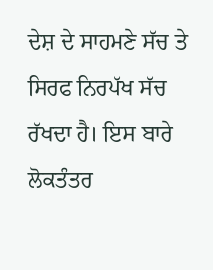ਦੇਸ਼ ਦੇ ਸਾਹਮਣੇ ਸੱਚ ਤੇ ਸਿਰਫ ਨਿਰਪੱਖ ਸੱਚ ਰੱਖਦਾ ਹੈ। ਇਸ ਬਾਰੇ ਲੋਕਤੰਤਰ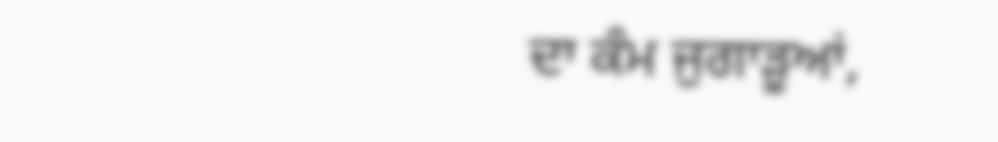ਦਾ ਕੰਮ ਜੁਗਾੜੂਆਂ,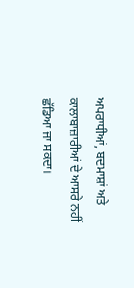ਅਪਰਾਧੀਆਂ, ਬਦਮਾਸ਼ਾਂ ਅਤੇ ਕਾਲਾਬਾਜ਼ਾਰੀਆਂ ਦੇ ਆਸਰੇ ਨਹੀਂ ਛੱਡਿਆ ਜਾ ਸਕਦਾ।